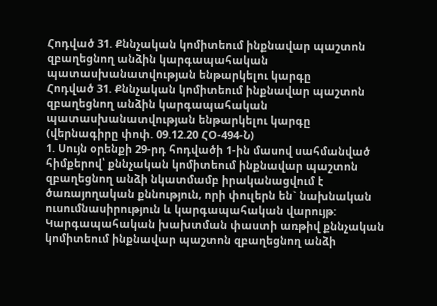Հոդված 31. Քննչական կոմիտեում ինքնավար պաշտոն զբաղեցնող անձին կարգապահական պատասխանատվության ենթարկելու կարգը
Հոդված 31. Քննչական կոմիտեում ինքնավար պաշտոն զբաղեցնող անձին կարգապահական պատասխանատվության ենթարկելու կարգը
(վերնագիրը փոփ. 09.12.20 ՀՕ-494-Ն)
1. Սույն օրենքի 29-րդ հոդվածի 1-ին մասով սահմանված հիմքերով՝ քննչական կոմիտեում ինքնավար պաշտոն զբաղեցնող անձի նկատմամբ իրականացվում է ծառայողական քննություն, որի փուլերն են` նախնական ուսումնասիրություն և կարգապահական վարույթ:
Կարգապահական խախտման փաստի առթիվ քննչական կոմիտեում ինքնավար պաշտոն զբաղեցնող անձի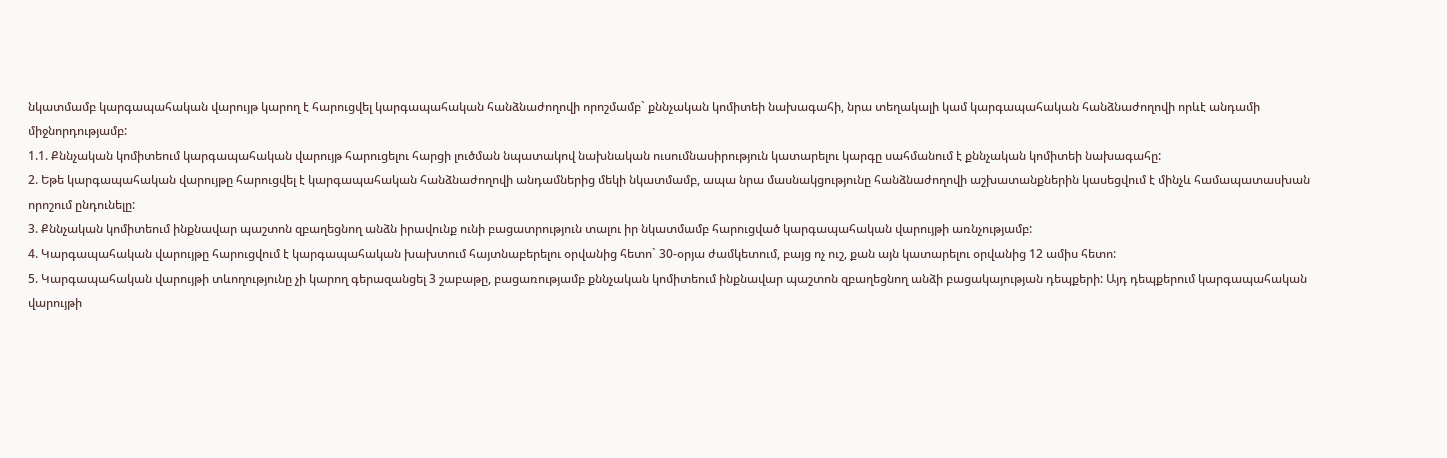նկատմամբ կարգապահական վարույթ կարող է հարուցվել կարգապահական հանձնաժողովի որոշմամբ` քննչական կոմիտեի նախագահի, նրա տեղակալի կամ կարգապահական հանձնաժողովի որևէ անդամի միջնորդությամբ:
1.1. Քննչական կոմիտեում կարգապահական վարույթ հարուցելու հարցի լուծման նպատակով նախնական ուսումնասիրություն կատարելու կարգը սահմանում է քննչական կոմիտեի նախագահը:
2. Եթե կարգապահական վարույթը հարուցվել է կարգապահական հանձնաժողովի անդամներից մեկի նկատմամբ, ապա նրա մասնակցությունը հանձնաժողովի աշխատանքներին կասեցվում է մինչև համապատասխան որոշում ընդունելը:
3. Քննչական կոմիտեում ինքնավար պաշտոն զբաղեցնող անձն իրավունք ունի բացատրություն տալու իր նկատմամբ հարուցված կարգապահական վարույթի առնչությամբ:
4. Կարգապահական վարույթը հարուցվում է կարգապահական խախտում հայտնաբերելու օրվանից հետո` 30-օրյա ժամկետում, բայց ոչ ուշ, քան այն կատարելու օրվանից 12 ամիս հետո:
5. Կարգապահական վարույթի տևողությունը չի կարող գերազանցել 3 շաբաթը, բացառությամբ քննչական կոմիտեում ինքնավար պաշտոն զբաղեցնող անձի բացակայության դեպքերի: Այդ դեպքերում կարգապահական վարույթի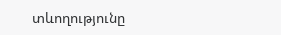տևողությունը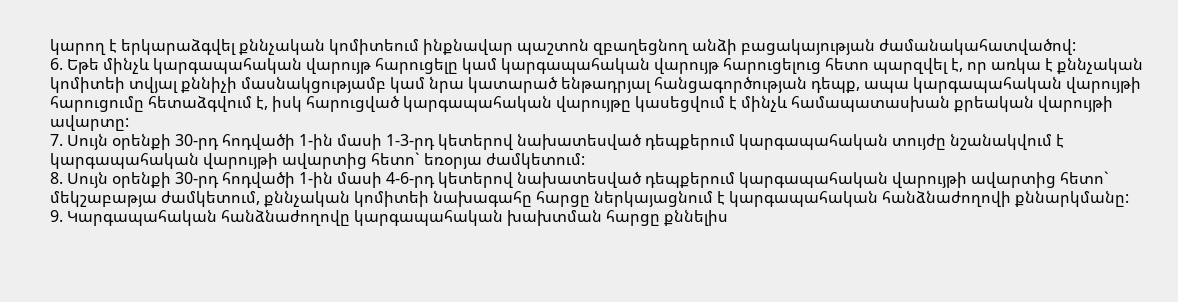կարող է երկարաձգվել քննչական կոմիտեում ինքնավար պաշտոն զբաղեցնող անձի բացակայության ժամանակահատվածով:
6. Եթե մինչև կարգապահական վարույթ հարուցելը կամ կարգապահական վարույթ հարուցելուց հետո պարզվել է, որ առկա է քննչական կոմիտեի տվյալ քննիչի մասնակցությամբ կամ նրա կատարած ենթադրյալ հանցագործության դեպք, ապա կարգապահական վարույթի հարուցումը հետաձգվում է, իսկ հարուցված կարգապահական վարույթը կասեցվում է մինչև համապատասխան քրեական վարույթի ավարտը:
7. Սույն օրենքի 30-րդ հոդվածի 1-ին մասի 1-3-րդ կետերով նախատեսված դեպքերում կարգապահական տույժը նշանակվում է կարգապահական վարույթի ավարտից հետո` եռօրյա ժամկետում:
8. Սույն օրենքի 30-րդ հոդվածի 1-ին մասի 4-6-րդ կետերով նախատեսված դեպքերում կարգապահական վարույթի ավարտից հետո` մեկշաբաթյա ժամկետում, քննչական կոմիտեի նախագահը հարցը ներկայացնում է կարգապահական հանձնաժողովի քննարկմանը:
9. Կարգապահական հանձնաժողովը կարգապահական խախտման հարցը քննելիս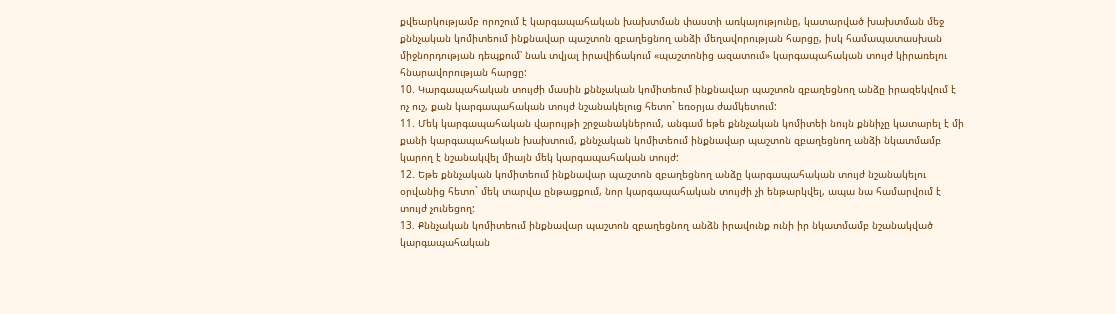քվեարկությամբ որոշում է կարգապահական խախտման փաստի առկայությունը, կատարված խախտման մեջ քննչական կոմիտեում ինքնավար պաշտոն զբաղեցնող անձի մեղավորության հարցը, իսկ համապատասխան միջնորդության դեպքում՝ նաև տվյալ իրավիճակում «պաշտոնից ազատում» կարգապահական տույժ կիրառելու հնարավորության հարցը:
10. Կարգապահական տույժի մասին քննչական կոմիտեում ինքնավար պաշտոն զբաղեցնող անձը իրազեկվում է ոչ ուշ, քան կարգապահական տույժ նշանակելուց հետո` եռօրյա ժամկետում:
11. Մեկ կարգապահական վարույթի շրջանակներում, անգամ եթե քննչական կոմիտեի նույն քննիչը կատարել է մի քանի կարգապահական խախտում, քննչական կոմիտեում ինքնավար պաշտոն զբաղեցնող անձի նկատմամբ կարող է նշանակվել միայն մեկ կարգապահական տույժ:
12. Եթե քննչական կոմիտեում ինքնավար պաշտոն զբաղեցնող անձը կարգապահական տույժ նշանակելու օրվանից հետո` մեկ տարվա ընթացքում, նոր կարգապահական տույժի չի ենթարկվել, ապա նա համարվում է տույժ չունեցող:
13. Քննչական կոմիտեում ինքնավար պաշտոն զբաղեցնող անձն իրավունք ունի իր նկատմամբ նշանակված կարգապահական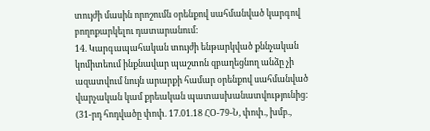տույժի մասին որոշումն օրենքով սահմանված կարգով բողոքարկելու դատարանում:
14. Կարգապահական տույժի ենթարկված քննչական կոմիտեում ինքնավար պաշտոն զբաղեցնող անձը չի ազատվում նույն արարքի համար օրենքով սահմանված վարչական կամ քրեական պատասխանատվությունից:
(31-րդ հոդվածը փոփ. 17.01.18 ՀՕ-79-Ն, փոփ., խմբ.,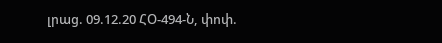լրաց. 09.12.20 ՀՕ-494-Ն, փոփ.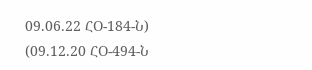09.06.22 ՀՕ-184-Ն)
(09.12.20 ՀՕ-494-Ն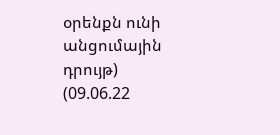օրենքն ունի անցումային դրույթ)
(09.06.22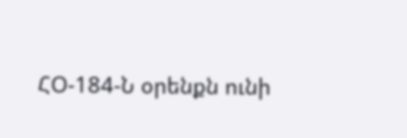ՀՕ-184-Ն օրենքն ունի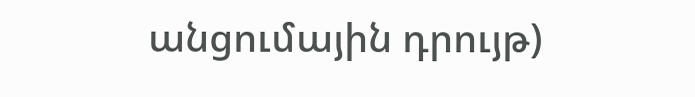անցումային դրույթ)